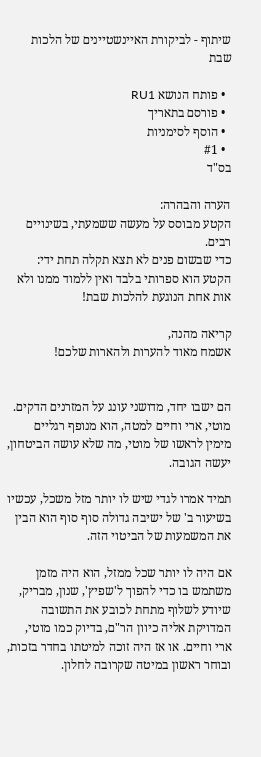שיתוף - לביקורת האיינשטיינים של הלכות שבת

  • פותח הנושא RU1
  • פורסם בתאריך
  • הוסף לסימניות
  • #1
בס"ד

הערה והבהרה:
הקטע מבוסס על מעשה ששמעתי, בשינויים רבים.
כדי שבשום פנים לא תצא תקלה תחת ידי:
הקטע הוא ספרותי בלבד ואין ללמוד ממנו ולא אות אחת הנוגעת להלכות שבת!

קריאה מהנה,
אשמח מאוד להערות ולהארות שלכם!


הם ישבו יחד, מדושני עונג על המזרנים הדקים. מוטי, ארי וחיים למטה, הוא מנופף רגליים מימין לראשו של מוטי, מה שלא עושה הביטחון, יעשה הגובה.

תמיד אמרו לגדי שיש לו יותר מזל משכל, עכשיו בשיעור ב' של ישיבה גדולה סוף סוף הוא הבין את המשמעות של הביטוי הזה.

אם היה לו יותר שכל ממזל, הוא היה מזמן משתמש בו כדי להפוך ל'שפיץ', שנון, מבריק, שיודע לשלוף מתחת לכובע את התשובה המדויקת אליה כיוון הר"ם, בדיוק כמו מוטי, ארי וחיים. או אז היה זוכה למיטתו בחדר בזכות, ובוחר ראשון במיטה שקרובה לחלון.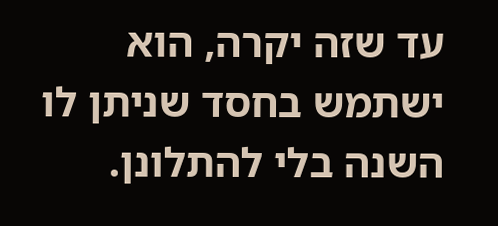עד שזה יקרה, הוא ישתמש בחסד שניתן לו השנה בלי להתלונן.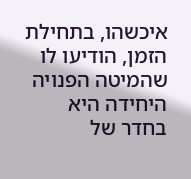איכשהו, בתחילת הזמן, הודיעו לו שהמיטה הפנויה היחידה היא בחדר של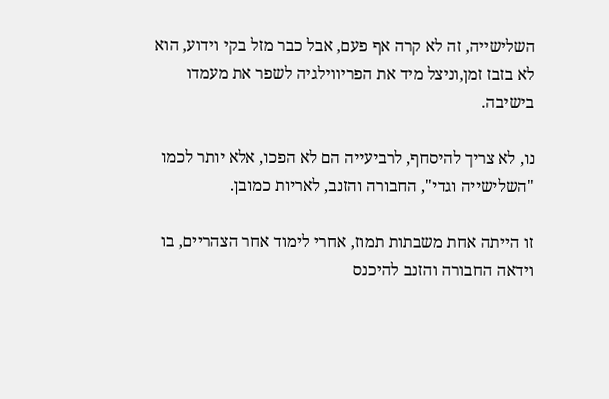השלישייה, זה לא קרה אף פעם, אבל כבר מזל בקי וידוע, הוא לא בזבז זמן,וניצל מיד את הפריווילגיה לשפר את מעמדו בישיבה.

נו, לא צריך להיסחף, לרביעייה הם לא הפכו, אלא יותר לכמו "השלישייה וגדי", החבורה והזנב, לאריות כמובן.

זו הייתה אחת משבתות תמוז, אחרי לימוד אחר הצהריים, בו וידאה החבורה והזנב להיכנס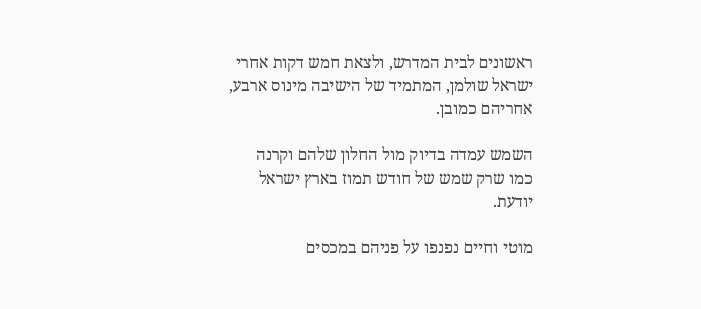ראשונים לבית המדרש, ולצאת חמש דקות אחרי ישראל שולמן, המתמיד של הישיבה מינוס ארבע, אחריהם כמובן.

השמש עמדה בדיוק מול החלון שלהם וקרנה כמו שרק שמש של חודש תמוז בארץ ישראל יודעת.

מוטי וחיים נפנפו על פניהם במכסים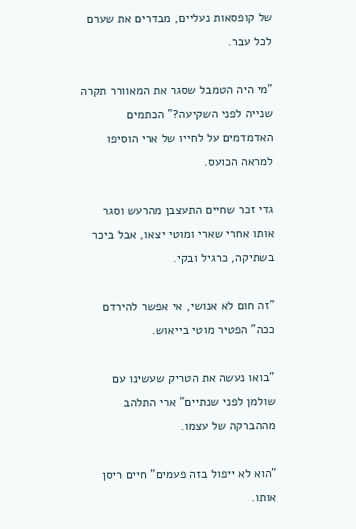של קופסאות נעליים, מבדרים את שערם לכל עבר.

"מי היה הטמבל שסגר את המאוורר תקרה שנייה לפני השקיעה?" הכתמים האדמדמים על לחייו של ארי הוסיפו למראה הכועס.

גדי זכר שחיים התעצבן מהרעש וסגר אותו אחרי שארי ומוטי יצאו, אבל ביכר בשתיקה, כרגיל ובקי.

"זה חום לא אנושי, אי אפשר להירדם ככה" הפטיר מוטי בייאוש.

"בואו נעשה את הטריק שעשינו עם שולמן לפני שנתיים" ארי התלהב מההברקה של עצמו.

"הוא לא ייפול בזה פעמים" חיים ריסן אותו.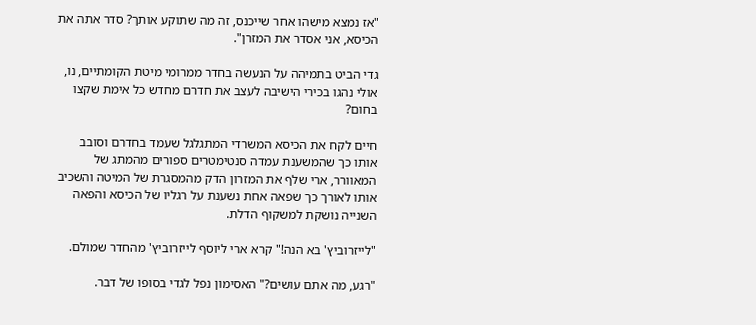"אז נמצא מישהו אחר שייכנס, זה מה שתוקע אותך? סדר אתה את הכיסא, אני אסדר את המזרן".

גדי הביט בתמיהה על הנעשה בחדר ממרומי מיטת הקומתיים, נו, אולי נהגו בכירי הישיבה לעצב את חדרם מחדש כל אימת שקצו בחום?

חיים לקח את הכיסא המשרדי המתגלגל שעמד בחדרם וסובב אותו כך שהמשענת עמדה סנטימטרים ספורים מהמתג של המאוורר, ארי שלף את המזרון הדק מהמסגרת של המיטה והשכיב אותו לאורך כך שפאה אחת נשענת על רגליו של הכיסא והפאה השנייה נושקת למשקוף הדלת.

"לייזרוביץ' בא הנה!" קרא ארי ליוסף לייזרוביץ' מהחדר שמולם.

"רגע, מה אתם עושים?" האסימון נפל לגדי בסופו של דבר.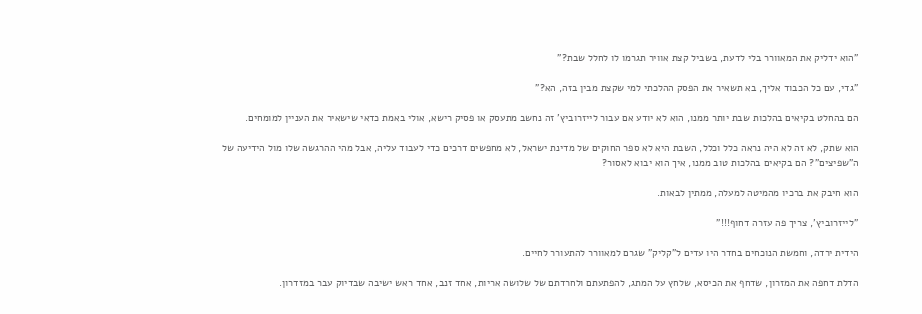"הוא ידליק את המאוורר בלי לדעת, בשביל קצת אוויר תגרמו לו לחלל שבת?"

"גדי, עם כל הכבוד אליך, בא תשאיר את הפסק ההלכתי למי שקצת מבין בזה, הא?"

הם בהחלט בקיאים בהלכות שבת יותר ממנו, הוא לא יודע אם עבור לייזרוביץ' זה נחשב מתעסק או פסיק רישא, אולי באמת כדאי שישאיר את העניין למומחים.

הוא שתק, לא זה לא היה נראה כלל וכלל, השבת היא לא ספר החוקים של מדינת ישראל, לא מחפשים דרכים כדי לעבוד עליה, אבל מהי ההרגשה שלו מול הידיעה של ה"שפיצים"? הם בקיאים בהלכות טוב ממנו, איך הוא יבוא לאסור?

הוא חיבק את ברכיו מהמיטה למעלה, ממתין לבאות.

"לייזרוביץ', צריך פה עזרה דחוף!!!"

הידית ירדה, וחמשת הנוכחים בחדר היו עדים ל"קליק" שגרם למאוורר להתעורר לחיים.

הדלת דחפה את המזרון, שדחף את הכיסא, שלחץ על המתג, להפתעתם ולחרדתם של שלושה אריות, אחד זנב, אחד ראש ישיבה שבדיוק עבר במזדרון.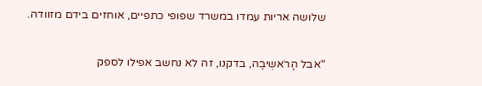שלושה אריות עמדו במשרד שפופי כתפיים, אוחזים בידם מזוודה.

"אבל הָרֹאשְיבֶה, בדקנו, זה לא נחשב אפילו לספק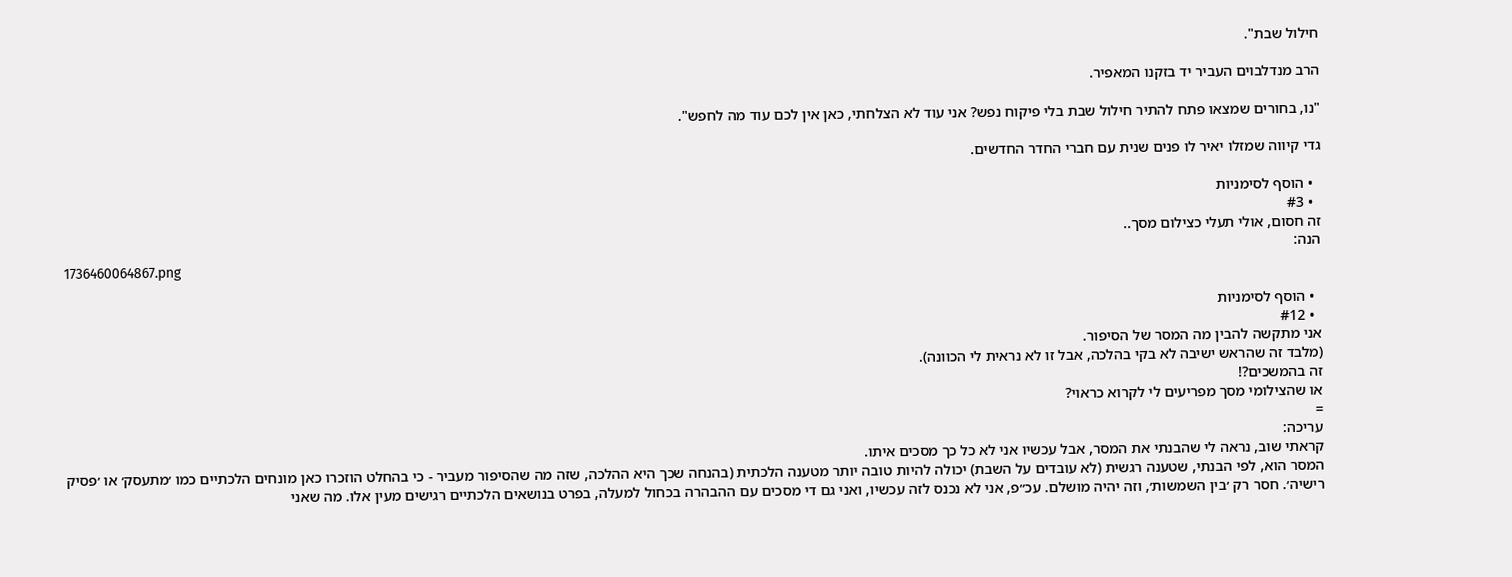חילול שבת".

הרב מנדלבוים העביר יד בזקנו המאפיר.

"נו, בחורים שמצאו פתח להתיר חילול שבת בלי פיקוח נפש? אני עוד לא הצלחתי, כאן אין לכם עוד מה לחפש".

גדי קיווה שמזלו יאיר לו פנים שנית עם חברי החדר החדשים.

  • הוסף לסימניות
  • #3
זה חסום, אולי תעלי כצילום מסך..
הנה:
1736460064867.png

  • הוסף לסימניות
  • #12
אני מתקשה להבין מה המסר של הסיפור.
(מלבד זה שהראש ישיבה לא בקי בהלכה, אבל זו לא נראית לי הכוונה).
זה בהמשכים?!
או שהצילומי מסך מפריעים לי לקרוא כראוי?
=
עריכה:
קראתי שוב, נראה לי שהבנתי את המסר, אבל עכשיו אני לא כל כך מסכים איתו.
המסר הוא, לפי הבנתי, שטענה רגשית (לא עובדים על השבת) יכולה להיות טובה יותר מטענה הלכתית (בהנחה שכך היא ההלכה, שזה מה שהסיפור מעביר - כי בהחלט הוזכרו כאן מונחים הלכתיים כמו ׳מתעסק׳ או ׳פסיק רישיה׳. חסר רק ׳בין השמשות׳, וזה יהיה מושלם. עכ״פ, אני לא נכנס לזה עכשיו, ואני גם די מסכים עם ההבהרה בכחול למעלה, בפרט בנושאים הלכתיים רגישים מעין אלו. מה שאני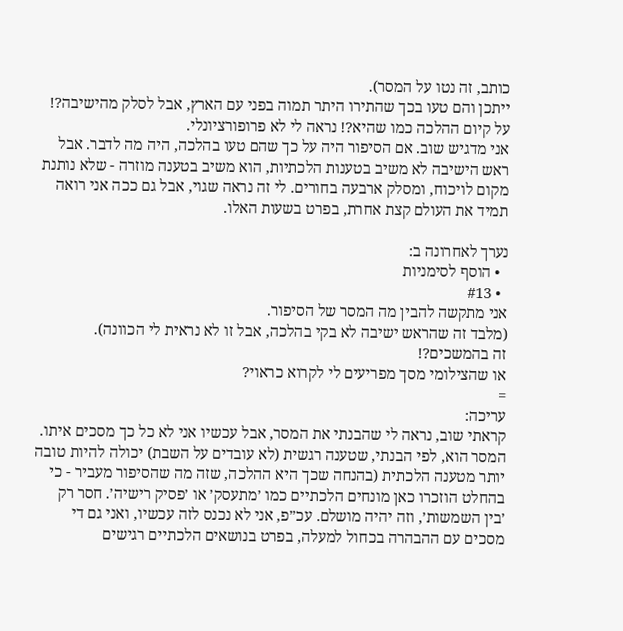כותב, זה נטו על המסר).
ייתכן והם טעו בכך שהתירו היתר תמוה בפני עם הארץ, אבל לסלק מהישיבה?! על קיום ההלכה כמו שהיא?! נראה לי לא פרופורציונלי.
אני מדגיש שוב. אם הסיפור היה על כך שהם טעו בהלכה, היה מה לדבר. אבל ראש הישיבה לא משיב בטענות הלכתיות, הוא משיב בטענה מוזרה - שלא נותנת מקום לויכוח, ומסלק ארבעה בחורים. לי זה נראה שגוי, אבל גם ככה אני רואה תמיד את העולם קצת אחרת, בפרט בשעות האלו.

נערך לאחרונה ב:
  • הוסף לסימניות
  • #13
אני מתקשה להבין מה המסר של הסיפור.
(מלבד זה שהראש ישיבה לא בקי בהלכה, אבל זו לא נראית לי הכוונה).
זה בהמשכים?!
או שהצילומי מסך מפריעים לי לקרוא כראוי?
=
עריכה:
קראתי שוב, נראה לי שהבנתי את המסר, אבל עכשיו אני לא כל כך מסכים איתו.
המסר הוא, לפי הבנתי, שטענה רגשית (לא עובדים על השבת) יכולה להיות טובה יותר מטענה הלכתית (בהנחה שכך היא ההלכה, שזה מה שהסיפור מעביר - כי בהחלט הוזכרו כאן מונחים הלכתיים כמו ׳מתעסק׳ או ׳פסיק רישיה׳. חסר רק ׳בין השמשות׳, וזה יהיה מושלם. עכ״פ, אני לא נכנס לזה עכשיו, ואני גם די מסכים עם ההבהרה בכחול למעלה, בפרט בנושאים הלכתיים רגישים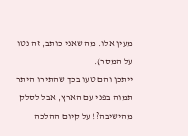מעין אלו. מה שאני כותב, זה נטו על המסר).
ייתכן והם טעו בכך שהתירו היתר תמוה בפני עם הארץ, אבל לסלק מהישיבה?! על קיום ההלכה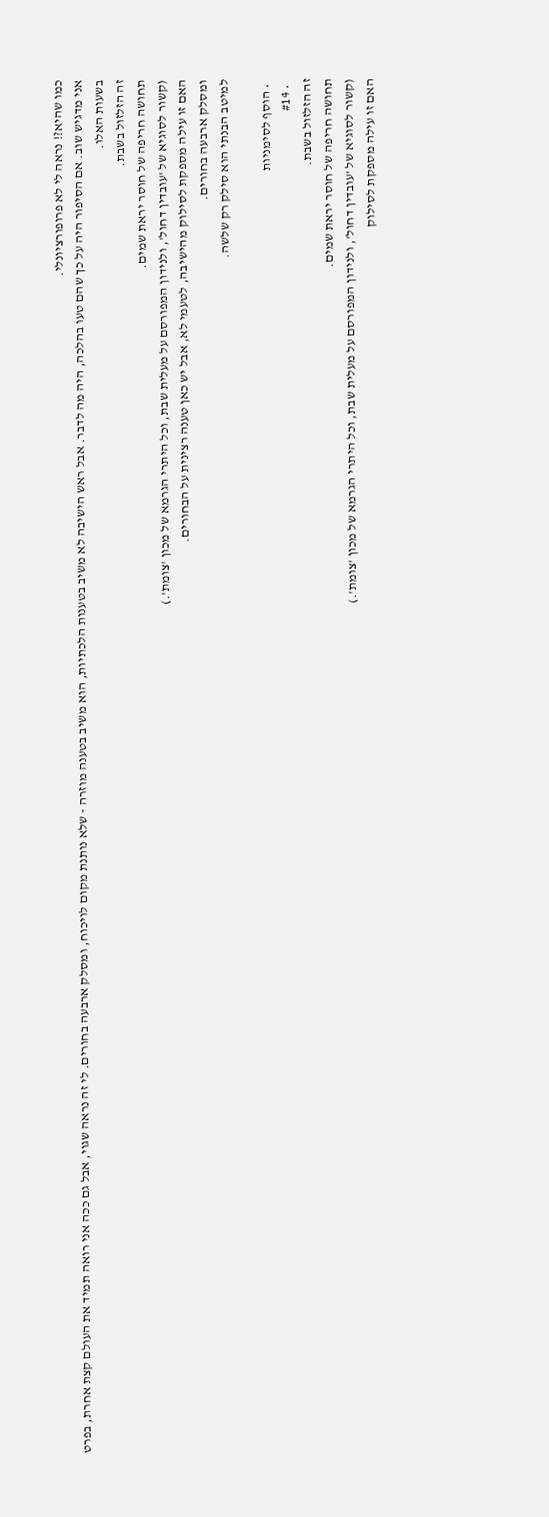כמו שהיא?! נראה לי לא פרופורציונלי.
אני מדגיש שוב. אם הסיפור היה על כך שהם טעו בהלכה, היה מה לדבר. אבל ראש הישיבה לא משיב בטענות הלכתיות, הוא משיב בטענה מוזרה - שלא נותנת מקום לויכוח, ומסלק ארבעה בחורים. לי זה נראה שגוי, אבל גם ככה אני רואה תמיד את העולם קצת אחרת, בפרט בשעות האלו.
זה הזלזול בשבת.
תחושה חריפה של חוסר יראת שמים.
(קשור לסוגיא של 'עובדין דחול', ולנידון המפורסם על מעלית שבת, וכל היתרי הגרמא של מכון 'צומת'.)
האם זו עילה מספקת לסילוק מהישיבה, לטעמי לא, אבל יש כאן טענה רצינית על הבחורים.
ומסלק ארבעה בחורים.
למיטב הבנתי הוא סילק רק שלשה.

  • הוסף לסימניות
  • #14
זה הזלזול בשבת.
תחושה חריפה של חוסר יראת שמים.
(קשור לסוגיא של 'עובדין דחול', ולנידון המפורסם על מעלית שבת, וכל היתרי הגרמא של מכון 'צומת'.)
האם זו עילה מספקת לסילוק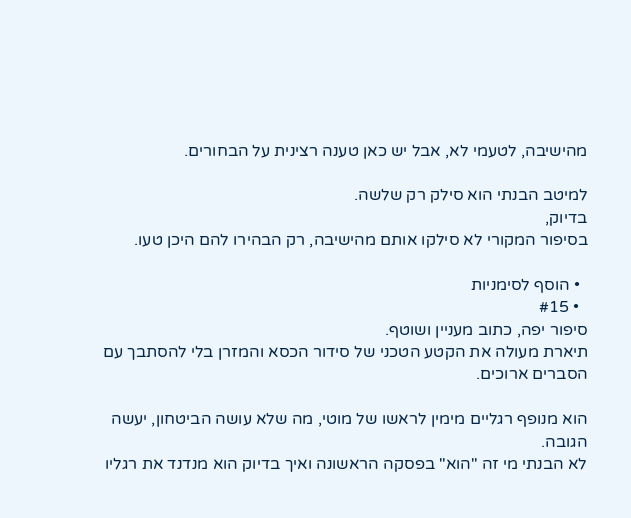מהישיבה, לטעמי לא, אבל יש כאן טענה רצינית על הבחורים.

למיטב הבנתי הוא סילק רק שלשה.
בדיוק,
בסיפור המקורי לא סילקו אותם מהישיבה, רק הבהירו להם היכן טעו.

  • הוסף לסימניות
  • #15
סיפור יפה, כתוב מעניין ושוטף.
תיארת מעולה את הקטע הטכני של סידור הכסא והמזרן בלי להסתבך עם הסברים ארוכים.

הוא מנופף רגליים מימין לראשו של מוטי, מה שלא עושה הביטחון, יעשה הגובה.
לא הבנתי מי זה "הוא" בפסקה הראשונה ואיך בדיוק הוא מנדנד את רגליו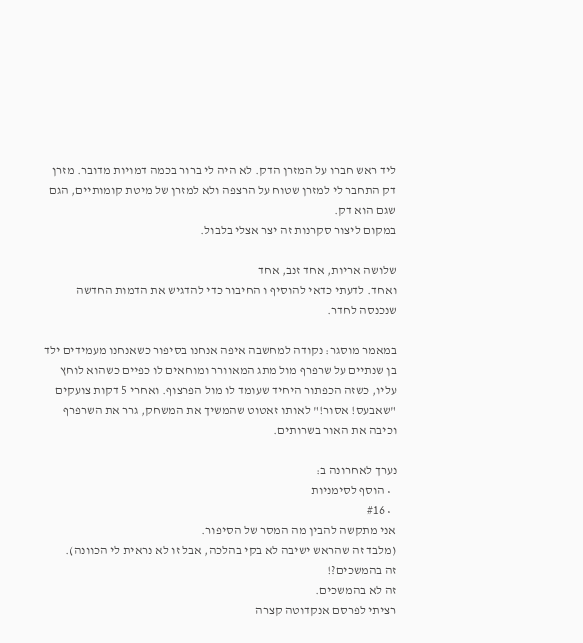ליד ראש חברו על המזרן הדק. לא היה לי ברור בכמה דמויות מדובר. מזרן דק התחבר לי למזרן שטוח על הרצפה ולא למזרן של מיטת קומותיים, הגם שגם הוא דק.
במקום ליצור סקרנות זה יצר אצלי בלבול.

שלושה אריות, אחד זנב, אחד
ואחד. לדעתי כדאי להוסיף ו החיבור כדי להדגיש את הדמות החדשה שנכנסה לחדר.

במאמר מוסגר: נקודה למחשבה איפה אנחנו בסיפור כשאנחנו מעמידים ילד בן שנתיים על שרפרף מול מתג המאוורר ומוחאים לו כפיים כשהוא לוחץ עליו, כשזה הכפתור היחיד שעומד לו מול הפרצוף. ואחרי 5 דקות צועקים "שאבעס! אסור!" לאותו זאטוט שהמשיך את המשחק, גרר את השרפרף וכיבה את האור בשרותים.

נערך לאחרונה ב:
  • הוסף לסימניות
  • #16
אני מתקשה להבין מה המסר של הסיפור.
(מלבד זה שהראש ישיבה לא בקי בהלכה, אבל זו לא נראית לי הכוונה).
זה בהמשכים?!
זה לא בהמשכים.
רציתי לפרסם אנקדוטה קצרה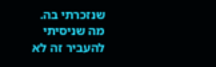שנזכרתי בה.
מה שניסיתי להעביר זה לא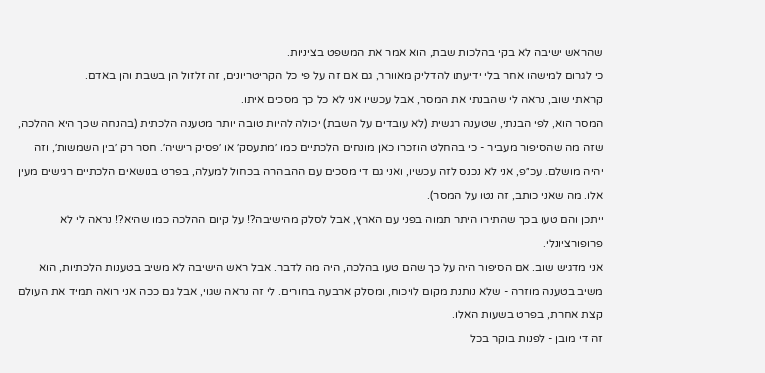שהראש ישיבה לא בקי בהלכות שבת, הוא אמר את המשפט בציניות.
כי לגרום למישהו אחר בלי ידיעתו להדליק מאוורר, גם אם זה על פי כל הקריטריונים, זה זלזול הן בשבת והן באדם.
קראתי שוב, נראה לי שהבנתי את המסר, אבל עכשיו אני לא כל כך מסכים איתו.
המסר הוא, לפי הבנתי, שטענה רגשית (לא עובדים על השבת) יכולה להיות טובה יותר מטענה הלכתית (בהנחה שכך היא ההלכה, שזה מה שהסיפור מעביר - כי בהחלט הוזכרו כאן מונחים הלכתיים כמו ׳מתעסק׳ או ׳פסיק רישיה׳. חסר רק ׳בין השמשות׳, וזה יהיה מושלם. עכ״פ, אני לא נכנס לזה עכשיו, ואני גם די מסכים עם ההבהרה בכחול למעלה, בפרט בנושאים הלכתיים רגישים מעין אלו. מה שאני כותב, זה נטו על המסר).
ייתכן והם טעו בכך שהתירו היתר תמוה בפני עם הארץ, אבל לסלק מהישיבה?! על קיום ההלכה כמו שהיא?! נראה לי לא פרופורציונלי.
אני מדגיש שוב. אם הסיפור היה על כך שהם טעו בהלכה, היה מה לדבר. אבל ראש הישיבה לא משיב בטענות הלכתיות, הוא משיב בטענה מוזרה - שלא נותנת מקום לויכוח, ומסלק ארבעה בחורים. לי זה נראה שגוי, אבל גם ככה אני רואה תמיד את העולם קצת אחרת, בפרט בשעות האלו.
זה די מובן - לפנות בוקר בכל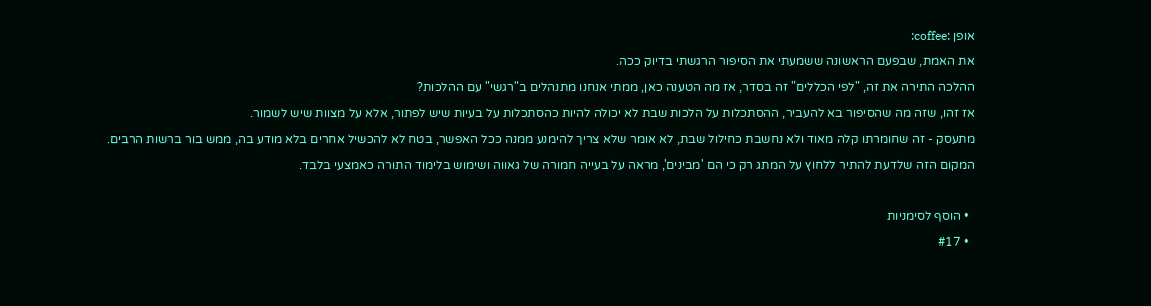אופן :coffee:
את האמת, שבפעם הראשונה ששמעתי את הסיפור הרגשתי בדיוק ככה.
ההלכה התירה את זה, "לפי הכללים" זה בסדר, אז מה הטענה כאן, ממתי אנחנו מתנהלים ב"רגשי" עם ההלכות?
אז זהו, שזה מה שהסיפור בא להעביר, ההסתכלות על הלכות שבת לא יכולה להיות כהסתכלות על בעיות שיש לפתור, אלא על מצוות שיש לשמור.
מתעסק - זה שחומרתו קלה מאוד ולא נחשבת כחילול שבת, לא אומר שלא צריך להימנע ממנה ככל האפשר, בטח לא להכשיל אחרים בלא מודע בה, ממש בור ברשות הרבים.
המקום הזה שלדעת להתיר ללחוץ על המתג רק כי הם 'מבינים', מראה על בעייה חמורה של גאווה ושימוש בלימוד התורה כאמצעי בלבד.

  • הוסף לסימניות
  • #17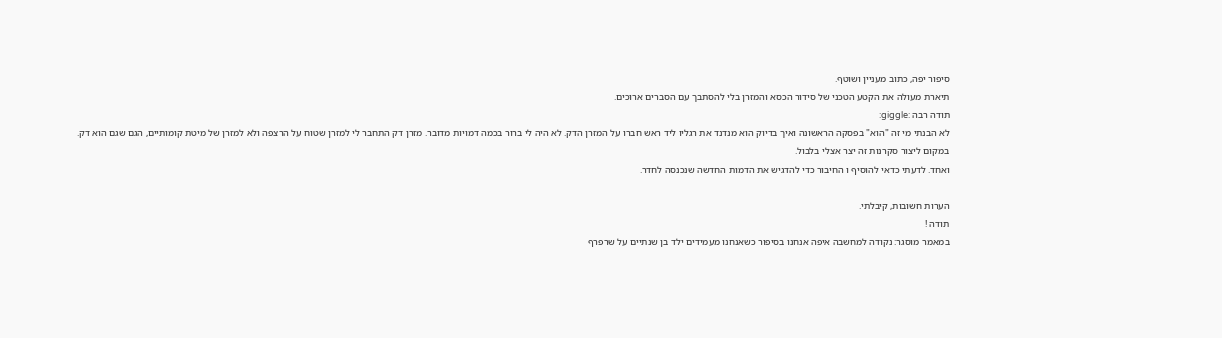סיפור יפה, כתוב מעניין ושוטף.
תיארת מעולה את הקטע הטכני של סידור הכסא והמזרן בלי להסתבך עם הסברים ארוכים.
תודה רבה :giggle:
לא הבנתי מי זה "הוא" בפסקה הראשונה ואיך בדיוק הוא מנדנד את רגליו ליד ראש חברו על המזרן הדק. לא היה לי ברור בכמה דמויות מדובר. מזרן דק התחבר לי למזרן שטוח על הרצפה ולא למזרן של מיטת קומותיים, הגם שגם הוא דק.
במקום ליצור סקרנות זה יצר אצלי בלבול.
ואחד. לדעתי כדאי להוסיף ו החיבור כדי להדגיש את הדמות החדשה שנכנסה לחדר.

הערות חשובות, קיבלתי.
תודה !
במאמר מוסגר: נקודה למחשבה איפה אנחנו בסיפור כשאנחנו מעמידים ילד בן שנתיים על שרפרף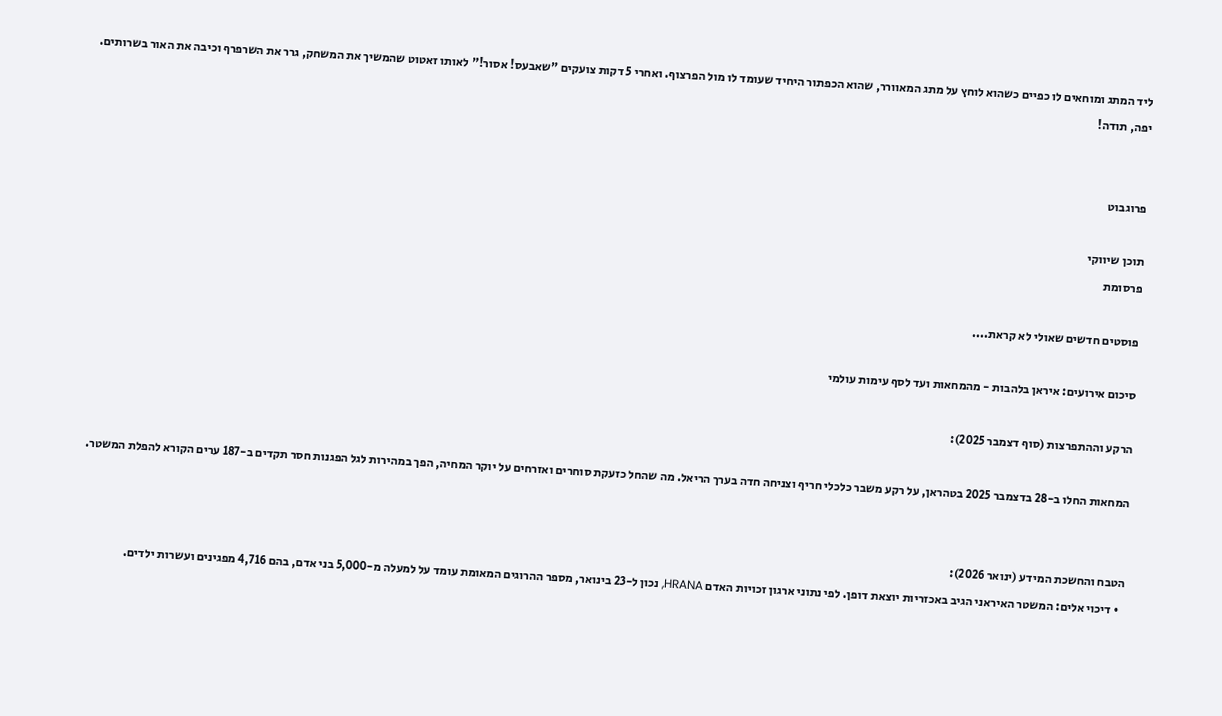ליד המתג ומוחאים לו כפיים כשהוא לוחץ על מתג המאוורר, שהוא הכפתור היחיד שעומד לו מול הפרצוף. ואחרי 5 דקות צועקים "שאבעס! אסור!" לאותו זאטוט שהמשיך את המשחק, גרר את השרפרף וכיבה את האור בשרותים.
יפה, תודה!


פרוגבוט

תוכן שיווקי
פרסומת

פוסטים חדשים שאולי לא קראת....

סיכום אירועים: איראן בלהבות - מהמחאות ועד לסף עימות עולמי

הרקע וההתפרצות (סוף דצמבר 2025):

המחאות החלו ב-28 בדצמבר 2025 בטהראן, על רקע משבר כלכלי חריף וצניחה חדה בערך הריאל. מה שהחל כזעקת סוחרים ואזרחים על יוקר המחיה, הפך במהירות לגל הפגנות חסר תקדים ב-187 ערים הקורא להפלת המשטר.


הטבח והחשכת המידע (ינואר 2026):
  • דיכוי אלים: המשטר האיראני הגיב באכזריות יוצאת דופן. לפי נתוני ארגון זכויות האדם HRANA, נכון ל-23 בינואר, מספר ההרוגים המאומת עומד על למעלה מ-5,000 בני אדם, בהם 4,716 מפגינים ועשרות ילדים.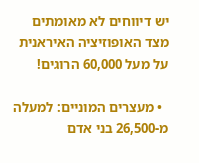יש דיווחים לא מאומתים מצד האופוזיציה האיראנית על מעל 60,000 הרוגים!

  • מעצרים המוניים: למעלה מ-26,500 בני אדם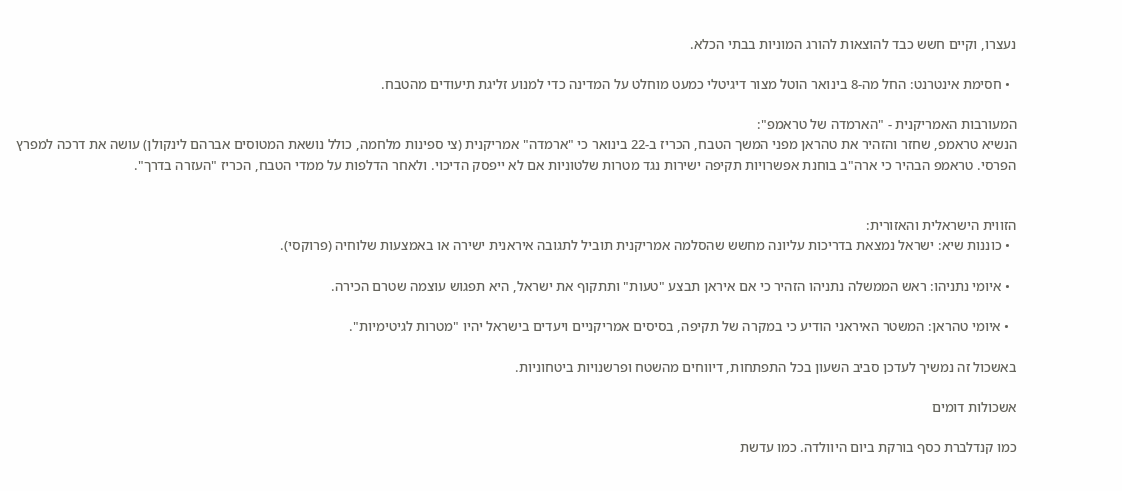נעצרו, וקיים חשש כבד להוצאות להורג המוניות בבתי הכלא.

  • חסימת אינטרנט: החל מה-8 בינואר הוטל מצור דיגיטלי כמעט מוחלט על המדינה כדי למנוע זליגת תיעודים מהטבח.

המעורבות האמריקנית - "הארמדה של טראמפ":
הנשיא טראמפ, שחזר והזהיר את טהראן מפני המשך הטבח, הכריז ב-22 בינואר כי "ארמדה" אמריקנית (צי ספינות מלחמה, כולל נושאת המטוסים אברהם לינקולן) עושה את דרכה למפרץ הפרסי. טראמפ הבהיר כי ארה"ב בוחנת אפשרויות תקיפה ישירות נגד מטרות שלטוניות אם לא ייפסק הדיכוי. ולאחר הדלפות על ממדי הטבח, הכריז "העזרה בדרך".


הזווית הישראלית והאזורית:
  • כוננות שיא: ישראל נמצאת בדריכות עליונה מחשש שהסלמה אמריקנית תוביל לתגובה איראנית ישירה או באמצעות שלוחיה (פרוקסי).

  • איומי נתניהו: ראש הממשלה נתניהו הזהיר כי אם איראן תבצע "טעות" ותתקוף את ישראל, היא תפגוש עוצמה שטרם הכירה.

  • איומי טהראן: המשטר האיראני הודיע כי במקרה של תקיפה, בסיסים אמריקניים ויעדים בישראל יהיו "מטרות לגיטימיות".

באשכול זה נמשיך לעדכן סביב השעון בכל התפתחות, דיווחים מהשטח ופרשנויות ביטחוניות.

אשכולות דומים

כמו קנדלברת כסף בורקת ביום היוולדה. כמו עדשת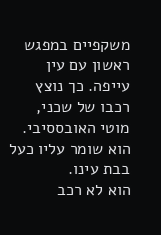משקפיים במפגש ראשון עם עין עייפה. כך נוצץ רכבו של שכני, מוטי האובססיבי. הוא שומר עליו כעל בבת עינו.
הוא לא רכב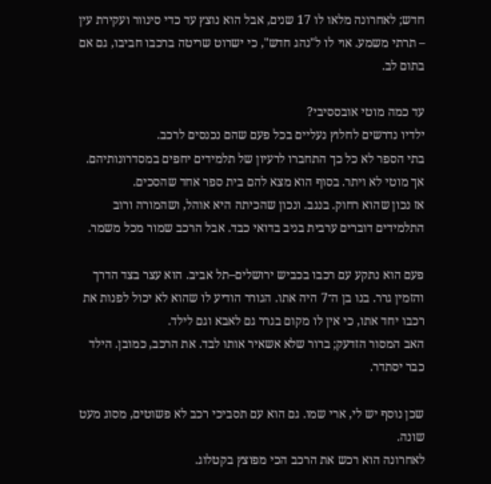חדש; לאחרונה מלאו לו 17 שנים, אבל הוא נוצץ עד כדי סינוור ועקירת עין – תרתי משמע. אוי לו ל"נהג חדש", כי ישרוט שריטה ברכבו חביבו, גם אם בתום לב.

עד כמה מוטי אובססיבי?
ילדיו נדרשים לחלוץ נעליים בכל פעם שהם נכנסים לרכב.
בתי הספר לא כל כך התחברו לרעיון של תלמידים יחפים במסדרונותיהם. אך מוטי לא ויתר. בסוף הוא מצא להם בית ספר אחד שהסכים.
אז נכון שהוא רחוק. בנגב. ונכון שהכיתה היא אוהל, ושהמורה ורוב התלמידים דוברים ערבית בניב בדואי כבד. אבל הרכב שמור מכל משמר.

פעם הוא נתקע עם רכבו בכביש ירושלים–תל אביב. הוא עצר בצד הדרך והזמין גרר. בנו בן ה־7 היה אתו. הגורר הודיע לו שהוא לא יכול לפנות את רכבו יחד אתו, כי אין לו מקום בגרר גם לאבא וגם לילד.
האב המסור הזדעק; ברור שלא אשאיר אותו לבד. את הרכב, כמובן. הילד כבר יסתדר.

שכן נוסף יש לי, ארי שמו. גם הוא עם תסביכי רכב לא פשוטים, מסוג מעט שונה.
לאחרונה הוא רכש את הרכב הכי מפוצץ בקטלוג.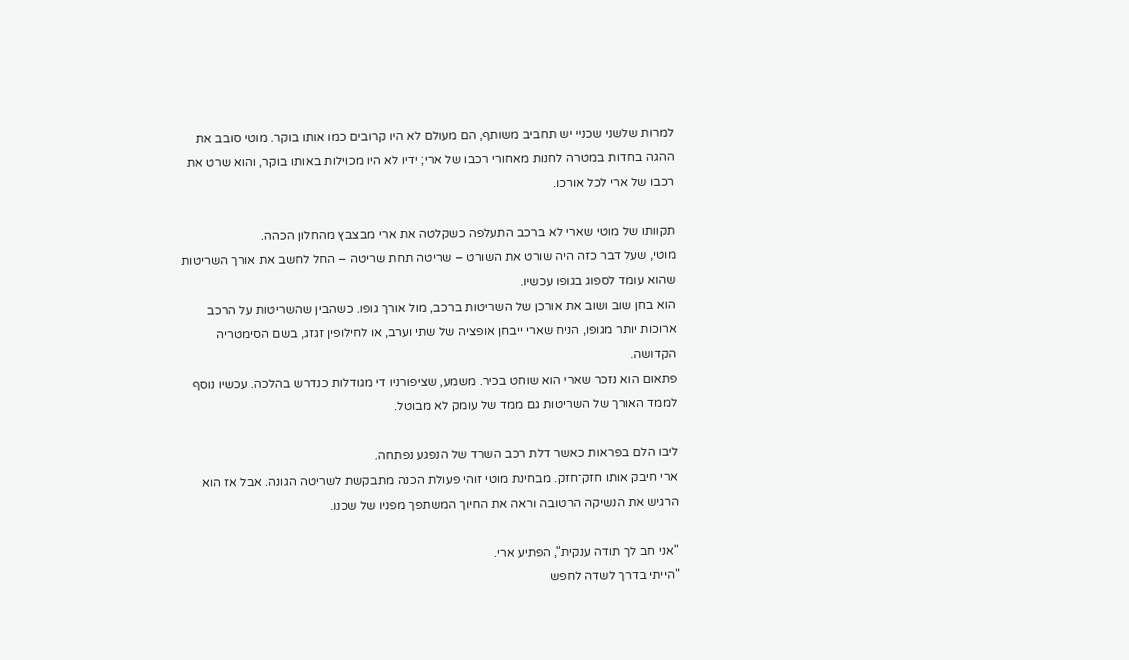למרות שלשני שכניי יש תחביב משותף, הם מעולם לא היו קרובים כמו אותו בוקר. מוטי סובב את ההגה בחדות במטרה לחנות מאחורי רכבו של ארי; ידיו לא היו מכוילות באותו בוקר, והוא שרט את רכבו של ארי לכל אורכו.

תקוותו של מוטי שארי לא ברכב התעלפה כשקלטה את ארי מבצבץ מהחלון הכהה.
מוטי, שעל דבר כזה היה שורט את השורט – שריטה תחת שריטה – החל לחשב את אורך השריטות שהוא עומד לספוג בגופו עכשיו.
הוא בחן שוב ושוב את אורכן של השריטות ברכב, מול אורך גופו. כשהבין שהשריטות על הרכב ארוכות יותר מגופו, הניח שארי ייבחן אופציה של שתי וערב, או לחילופין זגזג, בשם הסימטריה הקדושה.
פתאום הוא נזכר שארי הוא שוחט בכיר. משמע, שציפורניו די מגודלות כנדרש בהלכה. עכשיו נוסף לממד האורך של השריטות גם ממד של עומק לא מבוטל.

ליבו הלם בפראות כאשר דלת רכב השרד של הנפגע נפתחה.
ארי חיבק אותו חזק־חזק. מבחינת מוטי זוהי פעולת הכנה מתבקשת לשריטה הגונה. אבל אז הוא הרגיש את הנשיקה הרטובה וראה את החיוך המשתפך מפניו של שכנו.

"אני חב לך תודה ענקית", הפתיע ארי.
"הייתי בדרך לשדה לחפש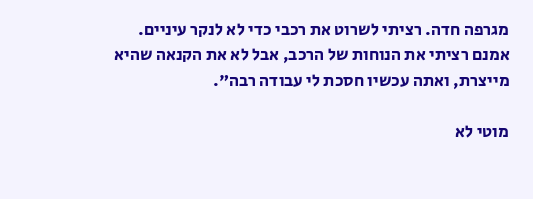מגרפה חדה. רציתי לשרוט את רכבי כדי לא לנקר עיניים. אמנם רציתי את הנוחות של הרכב, אבל לא את הקנאה שהיא מייצרת, ואתה עכשיו חסכת לי עבודה רבה".

מוטי לא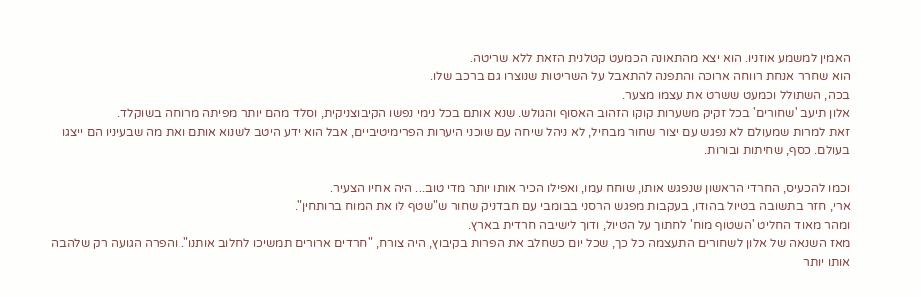האמין למשמע אוזניו. הוא יצא מהתאונה הכמעט קטלנית הזאת ללא שריטה.
הוא שחרר אנחת רווחה ארוכה והתפנה להתאבל על השריטות שנוצרו גם ברכב שלו.
בכה, השתולל וכמעט ששרט את עצמו מצער.
אלון תיעב 'שחורים' בכל זקיק משערות קוקו הזהוב האסוף והגולש. שנא אותם בכל נימי נפשו הקיבוצניקית, וסלד מהם יותר מפיתה מרוחה בשוקלד.
זאת למרות שמעולם לא נפגש עם יצור שחור מבחיל, לא ניהל שיחה עם שוכני היערות הפרימיטיביים, אבל הוא ידע היטב לשנוא אותם ואת מה שבעיניו הם ייצגו בעולם. כסף, שחיתות ובורות.

וכמו להכעיס, החרדי הראשון שנפגש אותו, שוחח עמו, ואפילו הכיר אותו יותר מדי טוב... היה אחיו הצעיר.
ארי, חזר בתשובה בטיול בהודו, בעקבות מפגש הרסני בבומבי עם חבדניק שחור ש"שטף לו את המוח ברותחין".
ומהר מאוד החליט 'השטוף מוח' לחתוך על הטיול, ודוך לישיבה חרדית בארץ.
מאז השנאה של אלון לשחורים התעצמה כל כך, שכל יום כשחלב את הפרות בקיבוץ, היה צורח, "חרדים ארורים תמשיכו לחלוב אותנו". והפרה הגועה רק שלהבה אותו יותר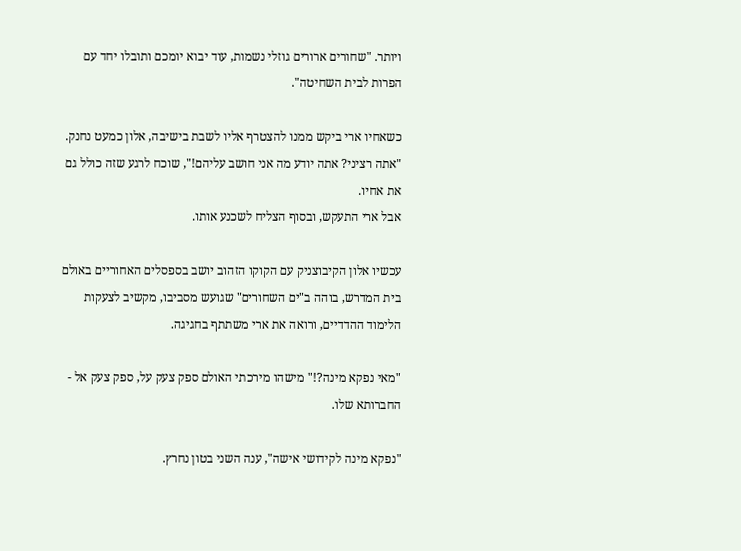ויותר. "שחורים ארורים גוזלי נשמות, עוד יבוא יומכם ותובלו יחד עם הפרות לבית השחיטה".

כשאחיו ארי ביקש ממנו להצטרף אליו לשבת בישיבה, אלון כמעט נחנק. "אתה רציני? אתה יודע מה אני חושב עליהם!", שוכח לרגע שזה כולל גם את אחיו.
אבל ארי התעקש, ובסוף הצליח לשכנע אותו.

עכשיו אלון הקיבוצניק עם הקוקו הזהוב יושב בספסלים האחוריים באולם בית המדרש, בוהה ב"ים השחורים" שגועש מסביבו, מקשיב לצעקות הלימוד ההדדיים, ורואה את ארי משתתף בחגיגה.

"מאי נפקא מינה?!" מישהו מירכתי האולם ספק צעק על, ספק צעק אל - החברותא שלו.

"נפקא מינה לקידושי אישה", ענה השני בטון נחרץ.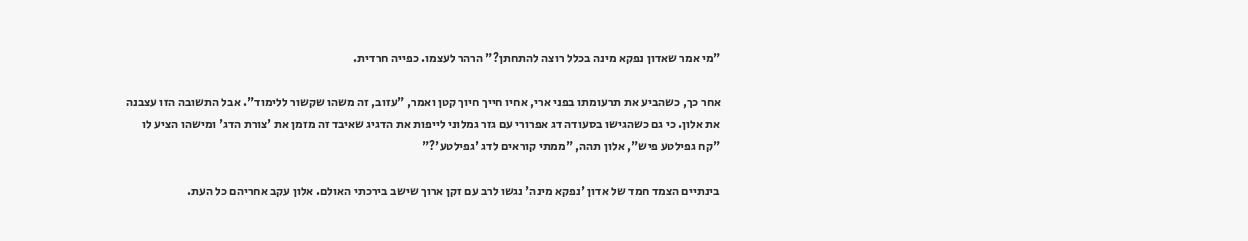"מי אמר שאדון נפקא מינה בכלל רוצה להתחתן?" הרהר לעצמו. כפייה חרדית.

אחר כך, כשהביע את תרעומתו בפני ארי, אחיו חייך חיוך קטן ואמר, "עזוב, זה משהו שקשור ללימוד". אבל התשובה הזו עצבנה את אלון. כי גם כשהגישו בסעודה דג אפרורי עם גזר גמלוני לייפות את הדגיג שאיבד זה מזמן את 'צורת הדג' ומישהו הציע לו "קח גפילטע פיש", אלון תהה, "ממתי קוראים לדג 'גפילטע'?"

בינתיים הצמד חמד של אדון 'נפקא מינה' נגשו לרב עם זקן ארוך שישב בירכתי האולם. אלון עקב אחריהם כל העת.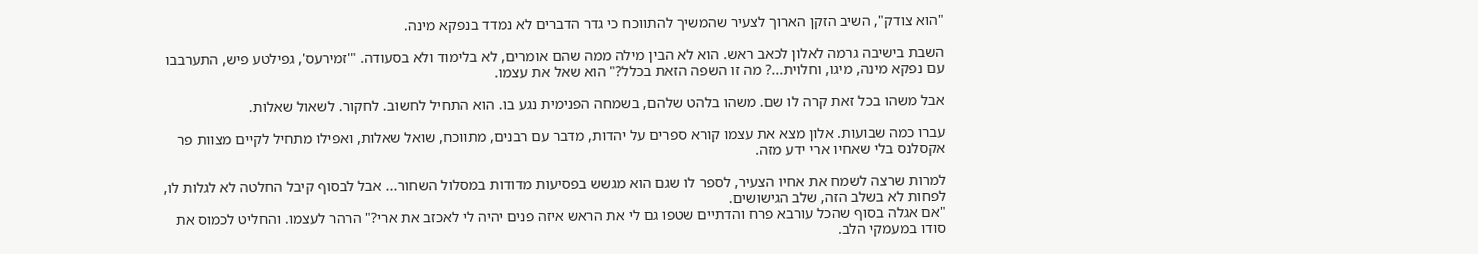"הוא צודק", השיב הזקן הארוך לצעיר שהמשיך להתווכח כי גדר הדברים לא נמדד בנפקא מינה.

השבת בישיבה גרמה לאלון לכאב ראש. הוא לא הבין מילה ממה שהם אומרים, לא בלימוד ולא בסעודה. "'זמירעס', גפילטע פיש, התערבבו עם נפקא מינה, מיגו, וחלוית...? מה זו השפה הזאת בכלל?" הוא שאל את עצמו.

אבל משהו בכל זאת קרה לו שם. משהו בלהט שלהם, בשמחה הפנימית נגע בו. הוא התחיל לחשוב. לחקור. לשאול שאלות.

עברו כמה שבועות. אלון מצא את עצמו קורא ספרים על יהדות, מדבר עם רבנים, מתווכח, שואל שאלות, ואפילו מתחיל לקיים מצוות פר אקסלנס בלי שאחיו ארי ידע מזה.

למרות שרצה לשמח את אחיו הצעיר, לספר לו שגם הוא מגשש בפסיעות מדודות במסלול השחור... אבל לבסוף קיבל החלטה לא לגלות לו, לפחות לא בשלב הזה, שלב הגישושים.
"אם אגלה בסוף שהכל עורבא פרח והדתיים שטפו גם לי את הראש איזה פנים יהיה לי לאכזב את ארי?" הרהר לעצמו. והחליט לכמוס את סודו במעמקי הלב.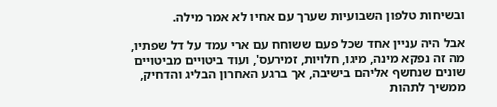ובשיחות טלפון השבועיות שערך עם אחיו לא אמר מילה.

אבל היה עניין אחד שכל פעם ששוחח עם ארי עמד על דל שפתיו, מה זה נפקא מינה, מיגו, חלויות, זמירעס', ועוד ביטויים מביטויים שונים שנחשף אליהם בישיבה, אך ברגע האחרון הבליג והדחיק, ממשיך לתהות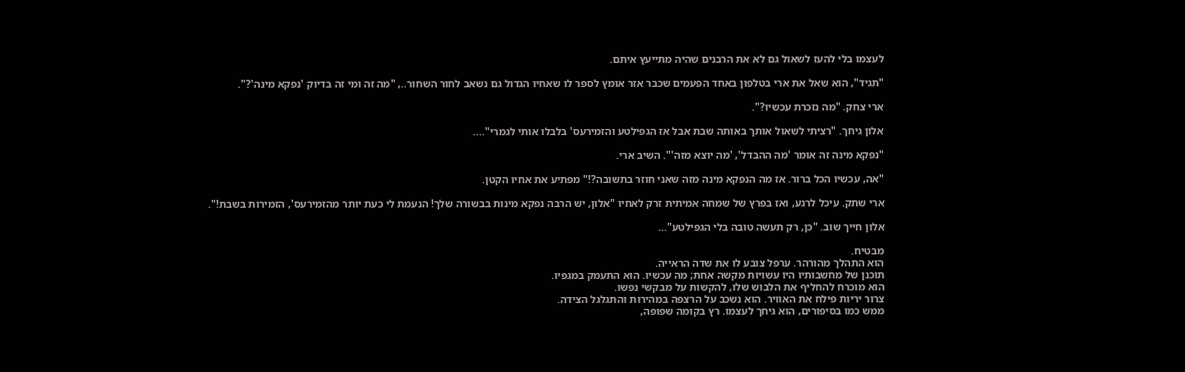לעצמו בלי להעז לשאול גם לא את הרבנים שהיה מתייעץ איתם.

"תגיד", הוא שאל את ארי בטלפון באחד הפעמים שכבר אזר אומץ לספר לו שאחיו הגדול גם נשאב לחור השחור.., "מה זה ומי זה בדיוק 'נפקא מינה'?".

ארי צחק. "מה נזכרת עכשיו?".

אלון גיחך. "רציתי לשאול אותך באותה שבת אבל אז הגפילטע והזמירעס' בלבלו אותי לגמרי"....

"נפקא מינה זה אומר 'מה ההבדל', 'מה יוצא מזה'". השיב ארי.

"אה, עכשיו הכל ברור. אז מה הנפקא מינה מזה שאני חוזר בתשובה?!" מפתיע את אחיו הקטן.

ארי שתק. עיכל לרגע, ואז בפרץ של שמחה אמיתית זרק לאחיו "אלון, יש הרבה נפקא מינות בבשורה שלך! הנעמת לי כעת יותר מהזמירעס', הזמירות בשבת!".

אלון חייך שוב. "כן, רק תעשה טובה בלי הגפילטע"...

מבטיח.
הוא התהלך מהורהר. ערפל צובע לו את שדה הראייה.
תוכנן של מחשבותיו היו עשויות מקשה אחת; מה עכשיו. הוא התעמק במגפיו.
הוא מוכרח להחליף את הלבוש שלו, להקשות על מבקשי נפשו.
צרור יריות פילח את האוויר. הוא נשכב על הרצפה במהירות והתגלגל הצידה.
ממש כמו בסיפורים, הוא גיחך לעצמו. רץ בקומה שפופה,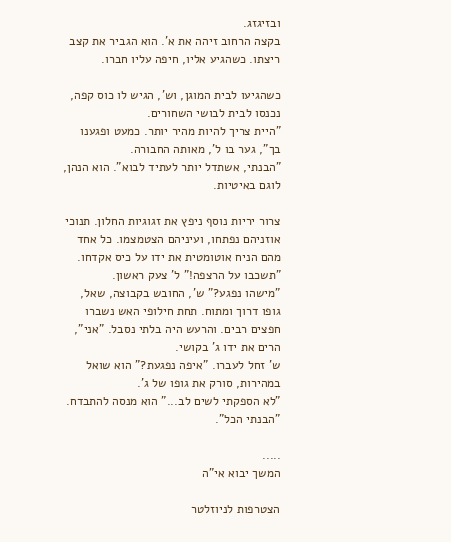ובזיגזג.
בקצה הרחוב זיהה את א'. הוא הגביר את קצב ריצתו. כשהגיע אליו, חיפה עליו חברו.

כשהגיעו לבית המוגן, וש', הגיש לו כוס קפה, נכנסו לבית לבושי השחורים.
"היית צריך להיות מהיר יותר. כמעט ופגענו בך", גער בו ל', מאותה החבורה.
"הבנתי, אשתדל יותר לעתיד לבוא". הוא הנהן, לוגם באיטיות.

צרור יריות נוסף ניפץ את זגוגיות החלון. תנוכי אוזניהם נפתחו, ועיניהם הצטמצמו. כל אחד מהם הניח אוטומטית את ידו על כיס אקדחו. "תשכבו על הרצפה!" ל' צעק ראשון.
"מישהו נפגע?" ש', החובש בקבוצה, שאל, גופו דרוך ומתוח. תחת חילופי האש נשברו חפצים רבים. והרעש היה בלתי נסבל. "אני", הרים את ידו ג' בקושי.
ש' זחל לעברו. "איפה נפגעת?" הוא שואל במהירות, סורק את גופו של ג'.
"לא הספקתי לשים לב..." הוא מנסה להתבדח.
"הבנתי הכל".

.....
המשך יבוא אי"ה

הצטרפות לניוזלטר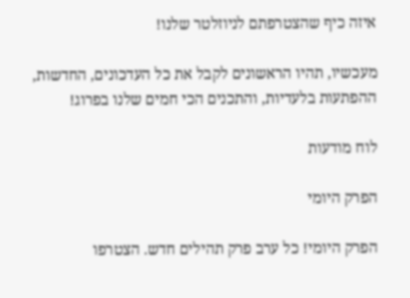איזה כיף שהצטרפתם לניוזלטר שלנו!

מעכשיו, תהיו הראשונים לקבל את כל העדכונים, החדשות, ההפתעות בלעדיות, והתכנים הכי חמים שלנו בפרוג!

לוח מודעות

הפרק היומי

הפרק היומי! כל ערב פרק תהילים חדש. הצטרפו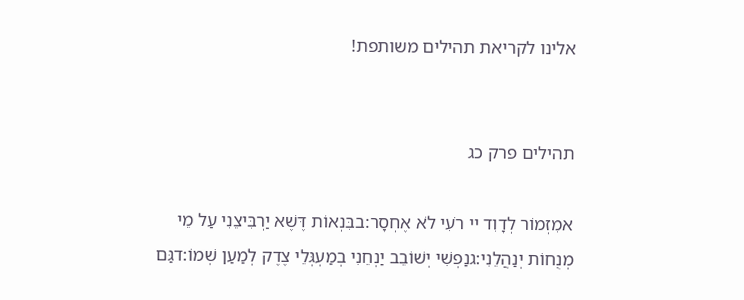אלינו לקריאת תהילים משותפת!


תהילים פרק כג

אמִזְמוֹר לְדָוִד יי רֹעִי לֹא אֶחְסָר:בבִּנְאוֹת דֶּשֶׁא יַרְבִּיצֵנִי עַל מֵי מְנֻחוֹת יְנַהֲלֵנִי:גנַפְשִׁי יְשׁוֹבֵב יַנְחֵנִי בְמַעְגְּלֵי צֶדֶק לְמַעַן שְׁמוֹ:דגַּם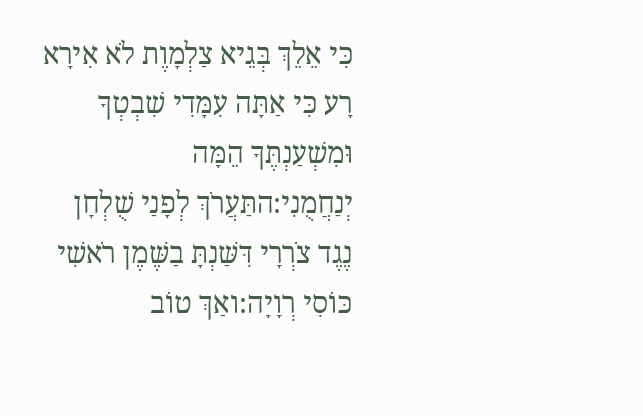כִּי אֵלֵךְ בְּגֵיא צַלְמָוֶת לֹא אִירָא רָע כִּי אַתָּה עִמָּדִי שִׁבְטְךָ וּמִשְׁעַנְתֶּךָ הֵמָּה יְנַחֲמֻנִי:התַּעֲרֹךְ לְפָנַי שֻׁלְחָן נֶגֶד צֹרְרָי דִּשַּׁנְתָּ בַשֶּׁמֶן רֹאשִׁי כּוֹסִי רְוָיָה:ואַךְ טוֹב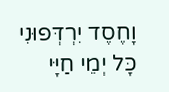וָחֶסֶד יִרְדְּפוּנִי כָּל יְמֵי חַיָּי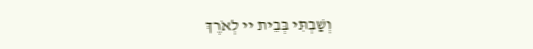וְשַׁבְתִּי בְּבֵית יי לְאֹרֶךְ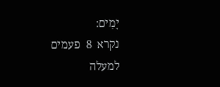יָמִים:
נקרא  8  פעמים
למעלה